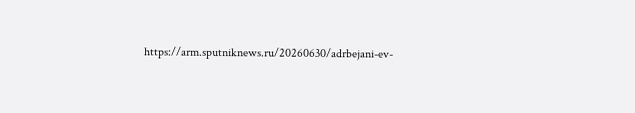https://arm.sputniknews.ru/20260630/adrbejani-ev-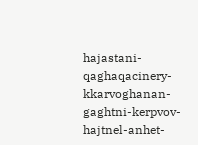hajastani-qaghaqacinery-kkarvoghanan-gaghtni-kerpvov-hajtnel-anhet-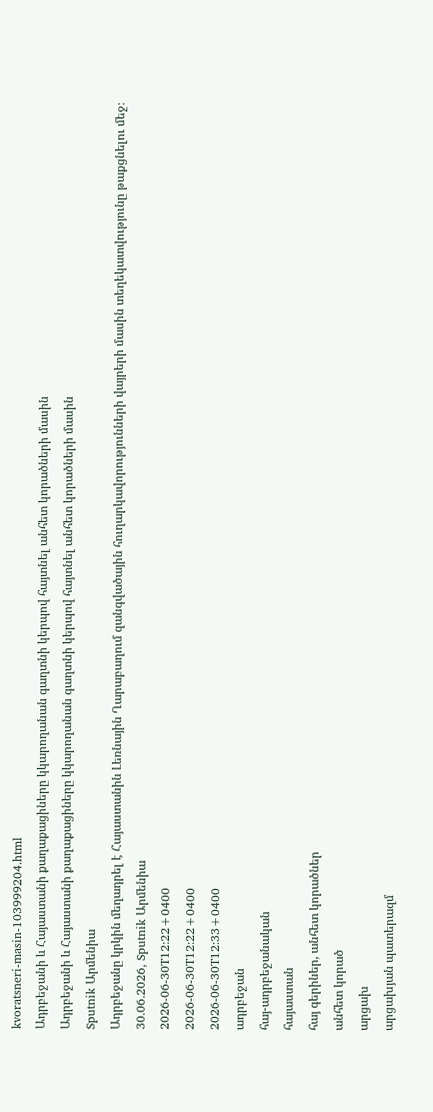kvoratsneri-masin-103999204.html
Ադրբեջանի և Հայաստանի քաղաքացիները կկարողանան գաղտնի կերպով հայտնել անհետ կորածների մասին
Ադրբեջանի և Հայաստանի քաղաքացիները կկարողանան գաղտնի կերպով հայտնել անհետ կորածների մասին
Sputnik Արմենիա
Ադրբեջանը կրկին մեղադրել է Հայաստանին Լեռնային Ղարաբաղում զանգվածային հուղարկավորությունների վայրերի մասին տեղեկատվությունը թաքցնելու մեջ։ 30.06.2026, Sputnik Արմենիա
2026-06-30T12:22+0400
2026-06-30T12:22+0400
2026-06-30T12:33+0400
ադրբեջան
հայ-ադրբեջանական
հայաստան
հայ գերիներ, անհետ կորածներ
անհետ կորած
արցախ
արցախյան պատերազմ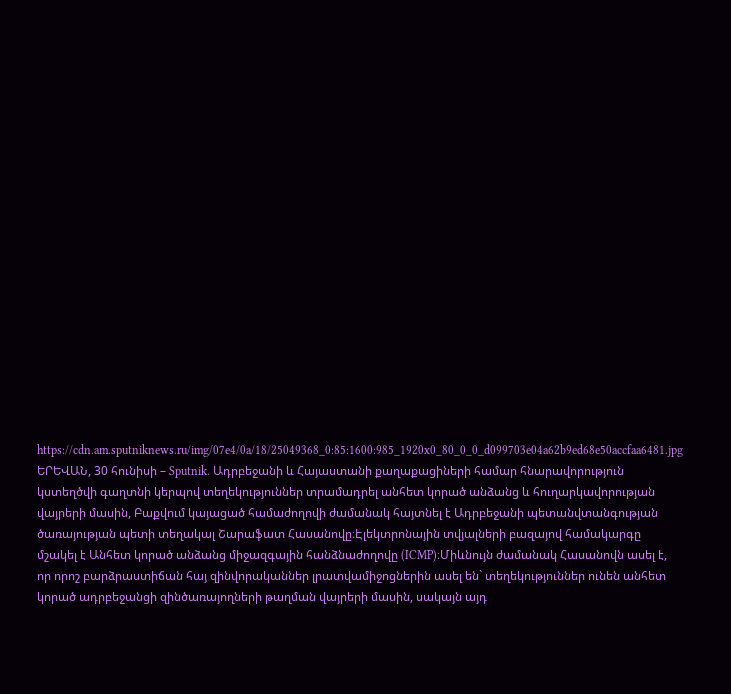https://cdn.am.sputniknews.ru/img/07e4/0a/18/25049368_0:85:1600:985_1920x0_80_0_0_d099703e04a62b9ed68e50accfaa6481.jpg
ԵՐԵՎԱՆ, 30 հունիսի – Sputnik. Ադրբեջանի և Հայաստանի քաղաքացիների համար հնարավորություն կստեղծվի գաղտնի կերպով տեղեկություններ տրամադրել անհետ կորած անձանց և հուղարկավորության վայրերի մասին, Բաքվում կայացած համաժողովի ժամանակ հայտնել է Ադրբեջանի պետանվտանգության ծառայության պետի տեղակալ Շարաֆատ Հասանովը։Էլեկտրոնային տվյալների բազայով համակարգը մշակել է Անհետ կորած անձանց միջազգային հանձնաժողովը (ICMP)։Միևնույն ժամանակ Հասանովն ասել է, որ որոշ բարձրաստիճան հայ զինվորականներ լրատվամիջոցներին ասել են` տեղեկություններ ունեն անհետ կորած ադրբեջանցի զինծառայողների թաղման վայրերի մասին, սակայն այդ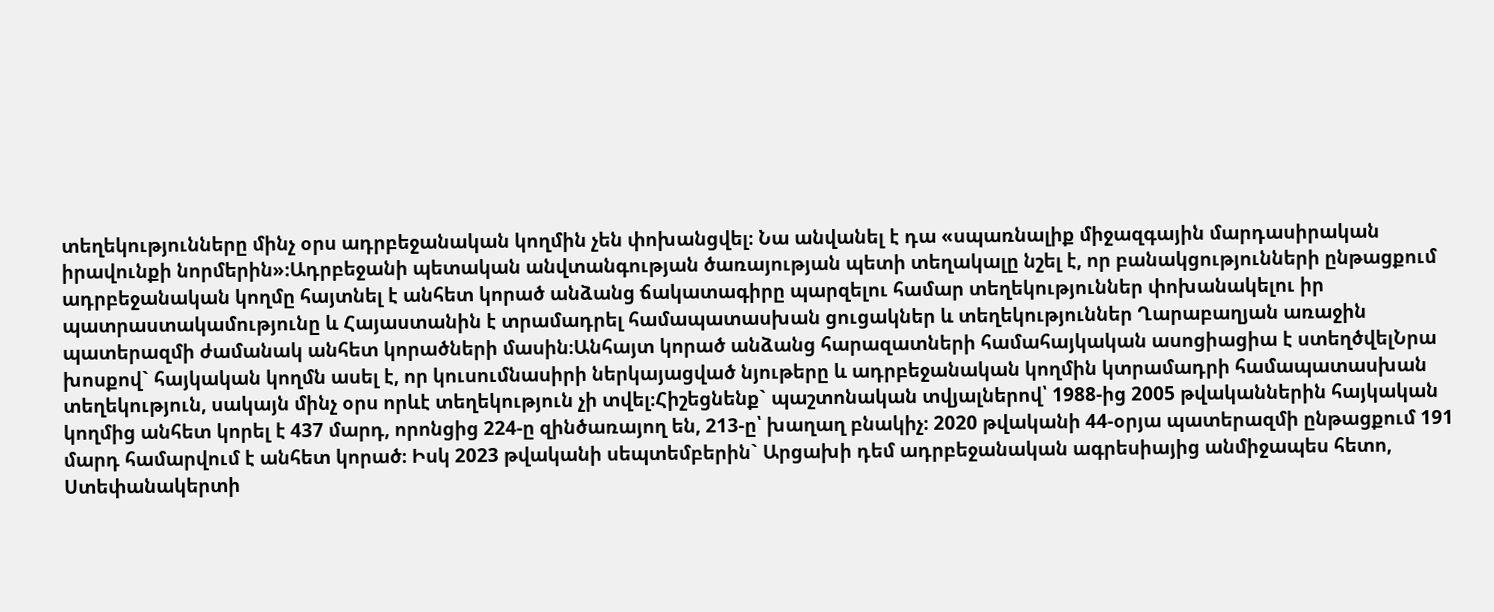տեղեկությունները մինչ օրս ադրբեջանական կողմին չեն փոխանցվել։ Նա անվանել է դա «սպառնալիք միջազգային մարդասիրական իրավունքի նորմերին»։Ադրբեջանի պետական անվտանգության ծառայության պետի տեղակալը նշել է, որ բանակցությունների ընթացքում ադրբեջանական կողմը հայտնել է անհետ կորած անձանց ճակատագիրը պարզելու համար տեղեկություններ փոխանակելու իր պատրաստակամությունը և Հայաստանին է տրամադրել համապատասխան ցուցակներ և տեղեկություններ Ղարաբաղյան առաջին պատերազմի ժամանակ անհետ կորածների մասին։Անհայտ կորած անձանց հարազատների համահայկական ասոցիացիա է ստեղծվելՆրա խոսքով` հայկական կողմն ասել է, որ կուսումնասիրի ներկայացված նյութերը և ադրբեջանական կողմին կտրամադրի համապատասխան տեղեկություն, սակայն մինչ օրս որևէ տեղեկություն չի տվել։Հիշեցնենք` պաշտոնական տվյալներով՝ 1988-ից 2005 թվականներին հայկական կողմից անհետ կորել է 437 մարդ, որոնցից 224-ը զինծառայող են, 213-ը՝ խաղաղ բնակիչ։ 2020 թվականի 44-օրյա պատերազմի ընթացքում 191 մարդ համարվում է անհետ կորած։ Իսկ 2023 թվականի սեպտեմբերին` Արցախի դեմ ադրբեջանական ագրեսիայից անմիջապես հետո, Ստեփանակերտի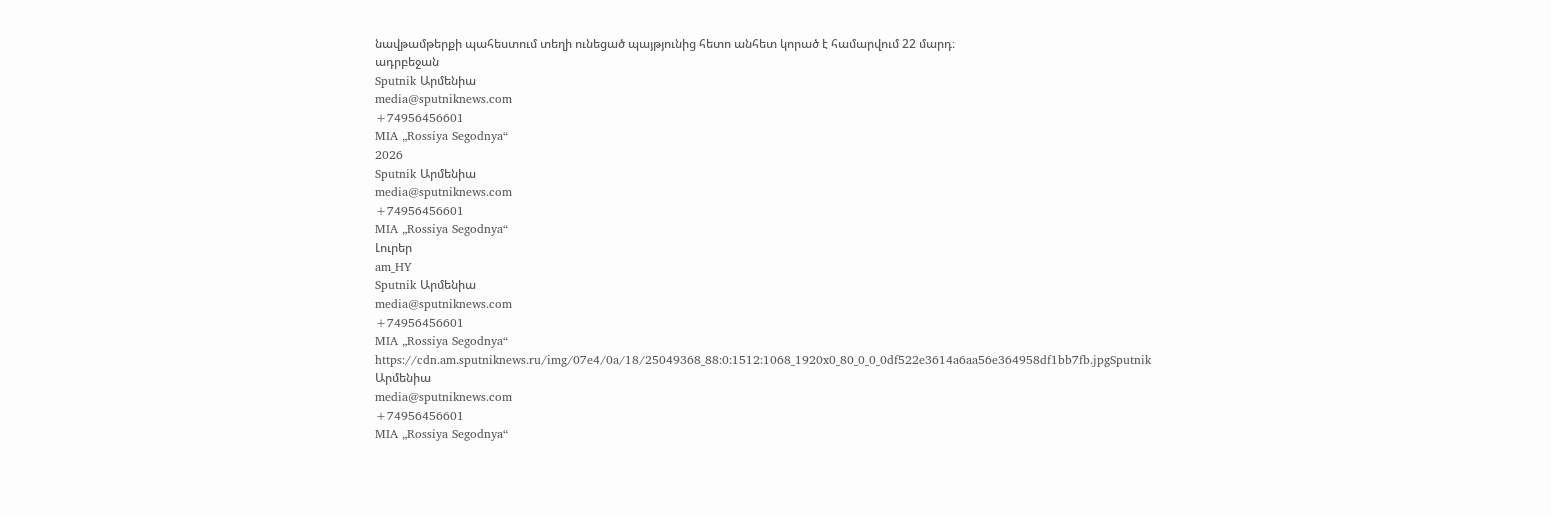նավթամթերքի պահեստում տեղի ունեցած պայթյունից հետո անհետ կորած է համարվում 22 մարդ։
ադրբեջան
Sputnik Արմենիա
media@sputniknews.com
+74956456601
MIA „Rossiya Segodnya“
2026
Sputnik Արմենիա
media@sputniknews.com
+74956456601
MIA „Rossiya Segodnya“
Լուրեր
am_HY
Sputnik Արմենիա
media@sputniknews.com
+74956456601
MIA „Rossiya Segodnya“
https://cdn.am.sputniknews.ru/img/07e4/0a/18/25049368_88:0:1512:1068_1920x0_80_0_0_0df522e3614a6aa56e364958df1bb7fb.jpgSputnik Արմենիա
media@sputniknews.com
+74956456601
MIA „Rossiya Segodnya“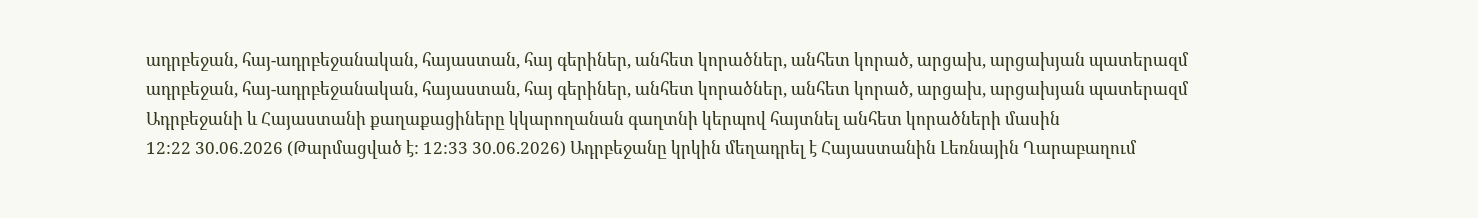ադրբեջան, հայ-ադրբեջանական, հայաստան, հայ գերիներ, անհետ կորածներ, անհետ կորած, արցախ, արցախյան պատերազմ
ադրբեջան, հայ-ադրբեջանական, հայաստան, հայ գերիներ, անհետ կորածներ, անհետ կորած, արցախ, արցախյան պատերազմ
Ադրբեջանի և Հայաստանի քաղաքացիները կկարողանան գաղտնի կերպով հայտնել անհետ կորածների մասին
12:22 30.06.2026 (Թարմացված է: 12:33 30.06.2026) Ադրբեջանը կրկին մեղադրել է Հայաստանին Լեռնային Ղարաբաղում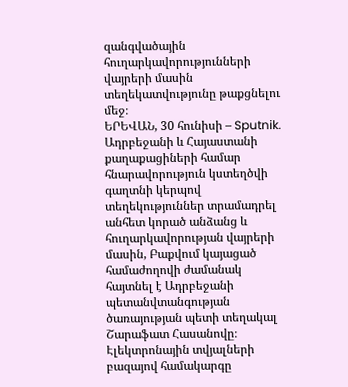զանգվածային հուղարկավորությունների վայրերի մասին տեղեկատվությունը թաքցնելու մեջ։
ԵՐԵՎԱՆ, 30 հունիսի – Sputnik. Ադրբեջանի և Հայաստանի քաղաքացիների համար հնարավորություն կստեղծվի գաղտնի կերպով տեղեկություններ տրամադրել անհետ կորած անձանց և հուղարկավորության վայրերի մասին, Բաքվում կայացած համաժողովի ժամանակ հայտնել է Ադրբեջանի պետանվտանգության ծառայության պետի տեղակալ Շարաֆատ Հասանովը։
Էլեկտրոնային տվյալների բազայով համակարգը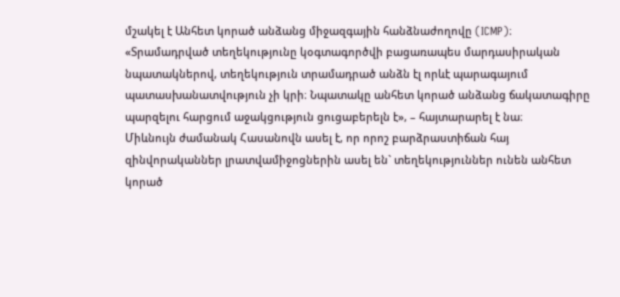մշակել է Անհետ կորած անձանց միջազգային հանձնաժողովը (ICMP)։
«Տրամադրված տեղեկությունը կօգտագործվի բացառապես մարդասիրական նպատակներով, տեղեկություն տրամադրած անձն էլ որևէ պարագայում պատասխանատվություն չի կրի։ Նպատակը անհետ կորած անձանց ճակատագիրը պարզելու հարցում աջակցություն ցուցաբերելն է», – հայտարարել է նա։
Միևնույն ժամանակ Հասանովն ասել է, որ որոշ բարձրաստիճան հայ զինվորականներ լրատվամիջոցներին ասել են` տեղեկություններ ունեն անհետ կորած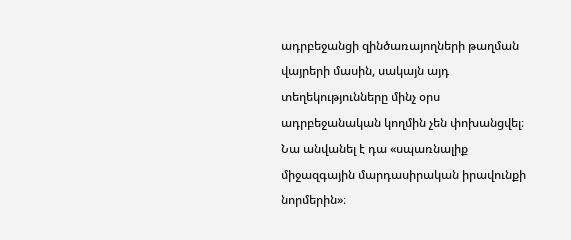ադրբեջանցի զինծառայողների թաղման վայրերի մասին, սակայն այդ տեղեկությունները մինչ օրս ադրբեջանական կողմին չեն փոխանցվել։ Նա անվանել է դա «սպառնալիք միջազգային մարդասիրական իրավունքի նորմերին»։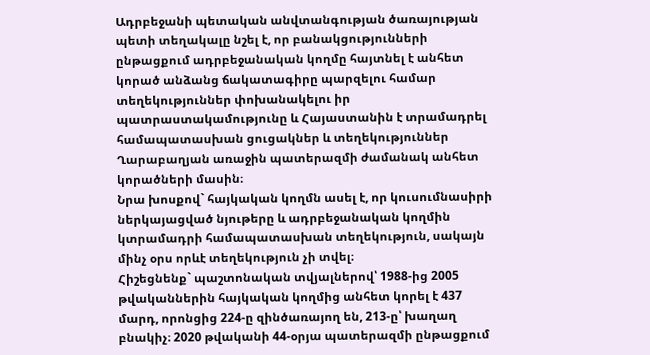Ադրբեջանի պետական անվտանգության ծառայության պետի տեղակալը նշել է, որ բանակցությունների ընթացքում ադրբեջանական կողմը հայտնել է անհետ կորած անձանց ճակատագիրը պարզելու համար տեղեկություններ փոխանակելու իր պատրաստակամությունը և Հայաստանին է տրամադրել համապատասխան ցուցակներ և տեղեկություններ Ղարաբաղյան առաջին պատերազմի ժամանակ անհետ կորածների մասին։
Նրա խոսքով` հայկական կողմն ասել է, որ կուսումնասիրի ներկայացված նյութերը և ադրբեջանական կողմին կտրամադրի համապատասխան տեղեկություն, սակայն մինչ օրս որևէ տեղեկություն չի տվել։
Հիշեցնենք` պաշտոնական տվյալներով՝ 1988-ից 2005 թվականներին հայկական կողմից անհետ կորել է 437 մարդ, որոնցից 224-ը զինծառայող են, 213-ը՝ խաղաղ բնակիչ։ 2020 թվականի 44-օրյա պատերազմի ընթացքում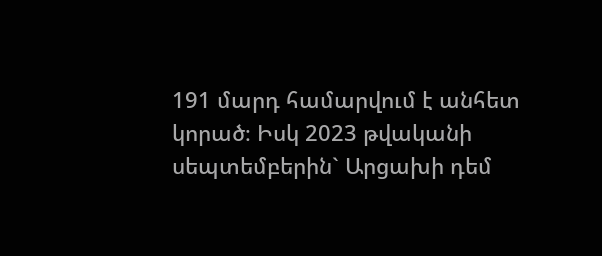191 մարդ համարվում է անհետ կորած։ Իսկ 2023 թվականի սեպտեմբերին` Արցախի դեմ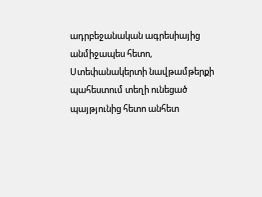ադրբեջանական ագրեսիայից անմիջապես հետո, Ստեփանակերտի նավթամթերքի պահեստում տեղի ունեցած պայթյունից հետո անհետ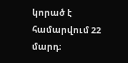կորած է համարվում 22 մարդ։